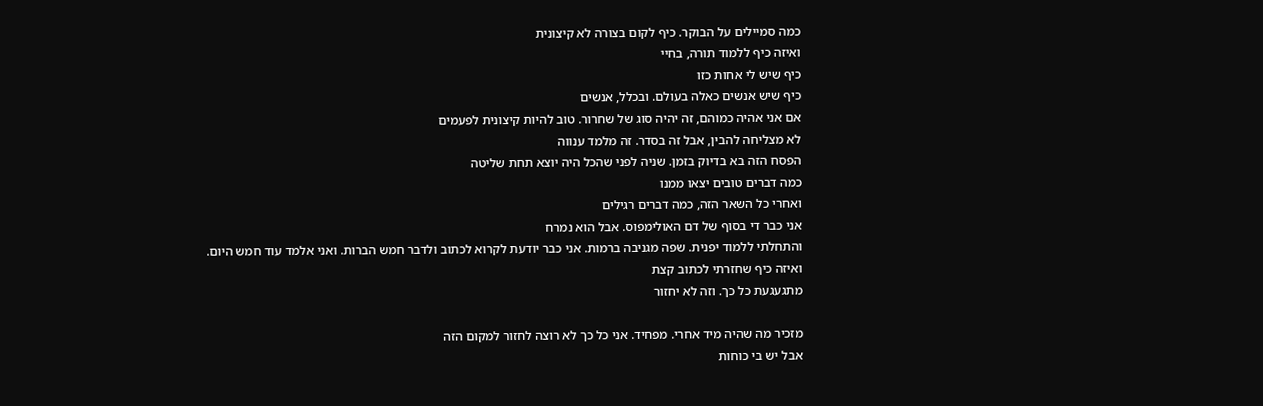כמה סמיילים על הבוקר. כיף לקום בצורה לא קיצונית
ואיזה כיף ללמוד תורה, בחיי
כיף שיש לי אחות כזו
כיף שיש אנשים כאלה בעולם. ובכלל, אנשים
אם אני אהיה כמוהם, זה יהיה סוג של שחרור. טוב להיות קיצונית לפעמים
לא מצליחה להבין, אבל זה בסדר. זה מלמד ענווה
הפסח הזה בא בדיוק בזמן. שניה לפני שהכל היה יוצא תחת שליטה
כמה דברים טובים יצאו ממנו
ואחרי כל השאר הזה, כמה דברים רגילים
אני כבר די בסוף של דם האולימפוס. אבל הוא נמרח
והתחלתי ללמוד יפנית. שפה מגניבה ברמות. אני כבר יודעת לקרוא לכתוב ולדבר חמש הברות. ואני אלמד עוד חמש היום.
ואיזה כיף שחזרתי לכתוב קצת
מתגעגעת כל כך. וזה לא יחזור

מזכיר מה שהיה מיד אחרי. מפחיד. אני כל כך לא רוצה לחזור למקום הזה
אבל יש בי כוחות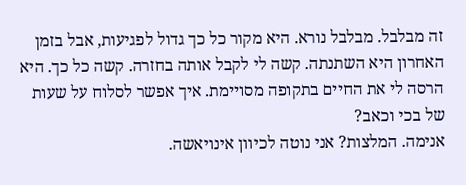זה מבלבל. מבלבל נורא. היא מקור כל כך גדול לפגיעות, אבל בזמן האחרון היא השתנתה. קשה לי לקבל אותה בחזרה. קשה כל כך. היא הרסה לי את החיים בתקופה מסויימת. איך אפשר לסלוח על שעות של בכי וכאב?
אנימה. המלצות? אני נוטה לכיוון אינויאשה.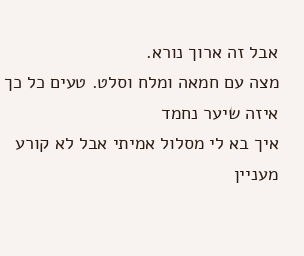אבל זה ארוך נורא.
מצה עם חמאה ומלח וסלט. טעים כל כך
איזה שיער נחמד
איך בא לי מסלול אמיתי אבל לא קורע
מעניין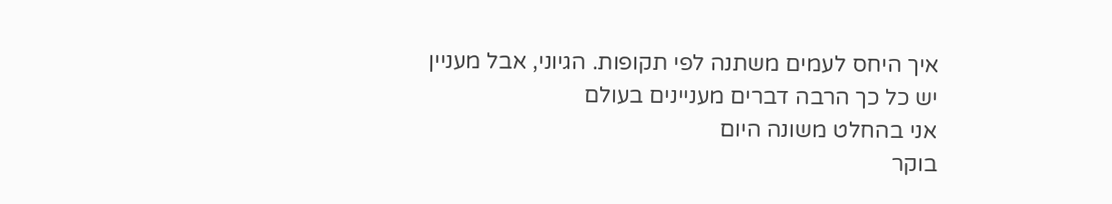איך היחס לעמים משתנה לפי תקופות. הגיוני, אבל מעניין
יש כל כך הרבה דברים מעניינים בעולם
אני בהחלט משונה היום
בוקר